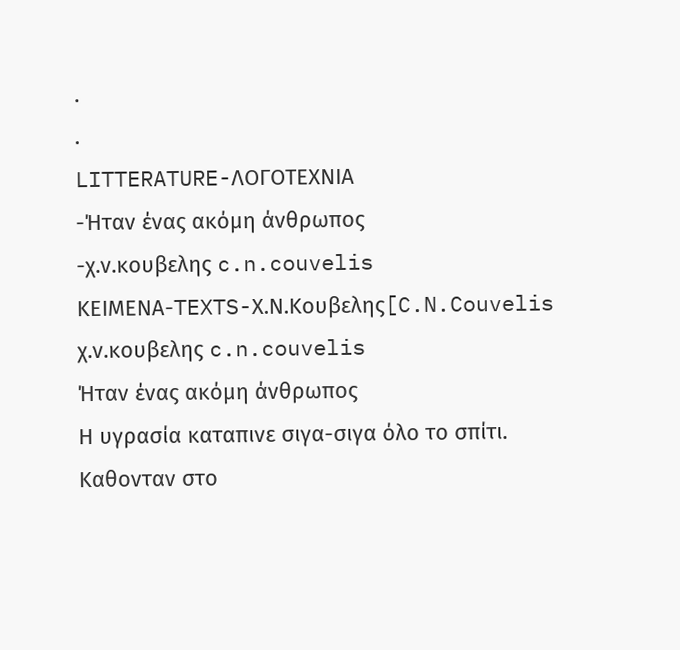.
.
LITTERATURE-ΛΟΓΟΤΕΧΝΙΑ
-Ήταν ένας ακόμη άνθρωπος
-χ.ν.κουβελης c.n.couvelis
ΚΕΙΜΕΝΑ-TEXTS-Χ.Ν.Κουβελης[C.N.Couvelis
χ.ν.κουβελης c.n.couvelis
Ήταν ένας ακόμη άνθρωπος
Η υγρασία καταπινε σιγα-σιγα όλο το σπίτι.
Καθονταν στο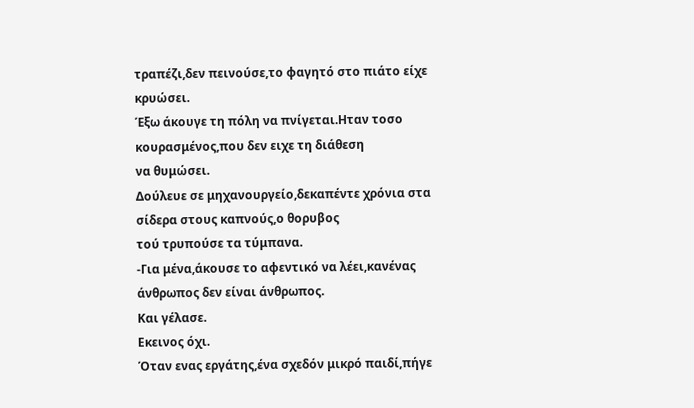τραπέζι,δεν πεινούσε,το φαγητό στο πιάτο είχε κρυώσει.
Έξω άκουγε τη πόλη να πνίγεται.Ηταν τοσο κουρασμένος,που δεν ειχε τη διάθεση
να θυμώσει.
Δούλευε σε μηχανουργείο,δεκαπέντε χρόνια στα σίδερα στους καπνούς,ο θορυβος
τού τρυπούσε τα τύμπανα.
-Για μένα,άκουσε το αφεντικό να λέει,κανένας άνθρωπος δεν είναι άνθρωπος.
Και γέλασε.
Εκεινος όχι.
Όταν ενας εργάτης,ένα σχεδόν μικρό παιδί,πήγε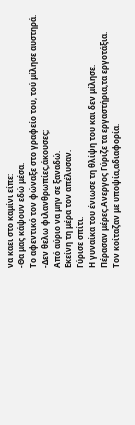να καει στο καμίνι είπε:
-Θα μας κάψουν εδώ μέσα.
Το αφεντικό τον φώναξε στο γραφείο του, τού μίλησε αυστηρά.
-Δεν θελω φιλανθρωπίες,άκουσες;
Από αύριο να μην σε ξαναδώ.
Εκείνη τη μέρα τον απέλυσαν.
Γύρισε σπίτι.
Η γυναίκα του ένιωσε τη θλίψη του και δεν μίλησε.
Πέρασαν μέρες.Ανεργος Γύριζε τα εργαστήρια,τα εργοτάξια.
Τον κοίταζαν με υποψία,αδιαφορία.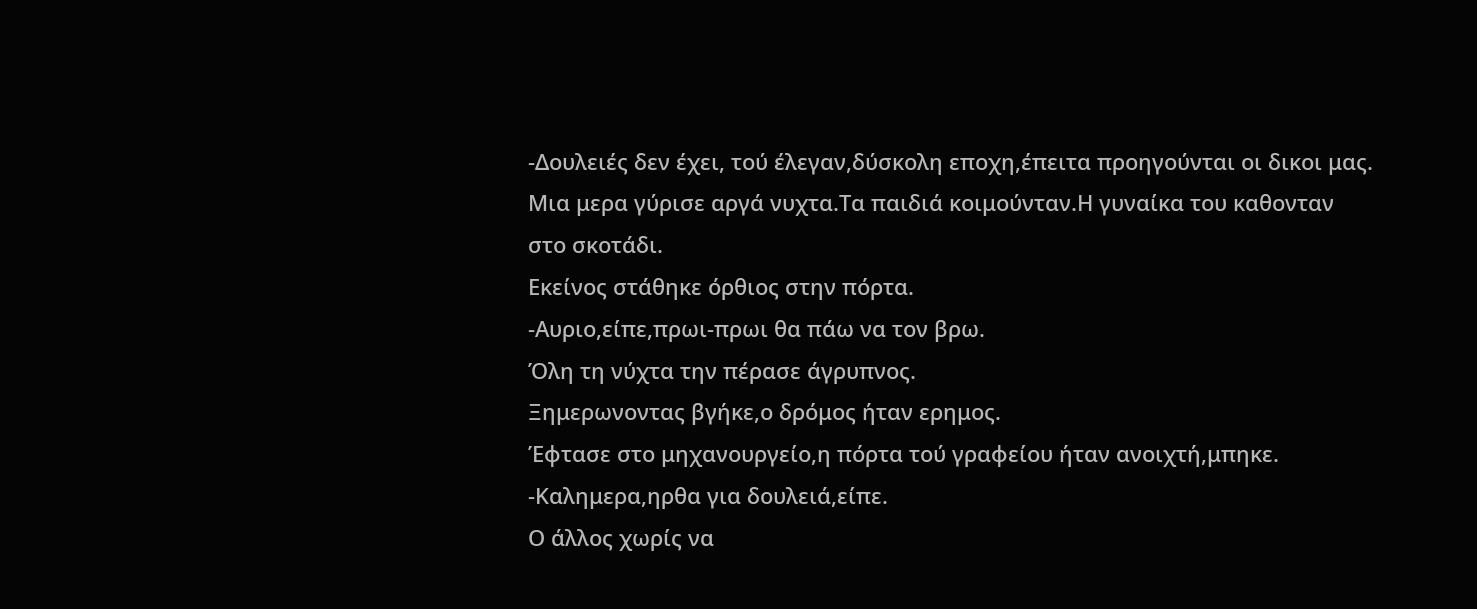-Δουλειές δεν έχει, τού έλεγαν,δύσκολη εποχη,έπειτα προηγούνται οι δικοι μας.
Μια μερα γύρισε αργά νυχτα.Τα παιδιά κοιμούνταν.Η γυναίκα του καθονταν
στο σκοτάδι.
Εκείνος στάθηκε όρθιος στην πόρτα.
-Αυριο,είπε,πρωι-πρωι θα πάω να τον βρω.
Όλη τη νύχτα την πέρασε άγρυπνος.
Ξημερωνοντας βγήκε,ο δρόμος ήταν ερημος.
Έφτασε στο μηχανουργείο,η πόρτα τού γραφείου ήταν ανοιχτή,μπηκε.
-Καλημερα,ηρθα για δουλειά,είπε.
Ο άλλος χωρίς να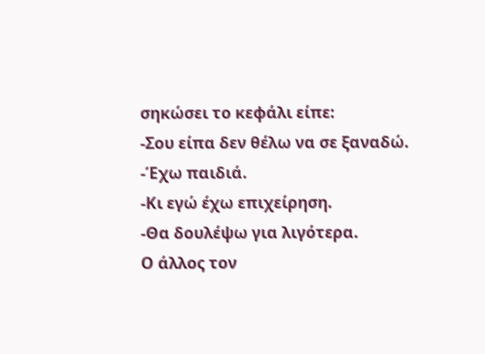σηκώσει το κεφάλι είπε:
-Σου είπα δεν θέλω να σε ξαναδώ.
-Έχω παιδιά.
-Κι εγώ έχω επιχείρηση.
-Θα δουλέψω για λιγότερα.
Ο άλλος τον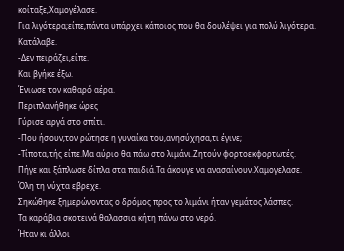κοίταξε,Χαμογέλασε.
Για λιγότερα;είπε,πάντα υπάρχει κάποιος που θα δουλέψει για πολύ λιγότερα.
Κατάλαβε.
-Δεν πειράζει,είπε.
Και βγήκε έξω.
Ένιωσε τον καθαρό αέρα.
Περιπλανήθηκε ώρες
Γύρισε αργά στο σπίτι.
-Που ήσουν;τον ρώτησε η γυναίκα του,ανησύχησα,τι έγινε;
-Τίποτα,τής είπε.Μα αύριο θα πάω στο λιμάνι.Ζητούν φορτοεκφορτωτές.
Πήγε και ξάπλωσε δίπλα στα παιδιά.Τα άκουγε να ανασαίνουν.Χαμογελασε.
Όλη τη νύχτα εβρεχε.
Σηκώθηκε ξημερώνοντας ο δρόμος προς το λιμάνι ήταν γεμάτος λάσπες.
Τα καράβια σκοτεινά θαλασσια κήτη πάνω στο νερό.
Ήταν κι άλλοι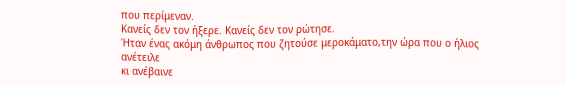που περίμεναν.
Κανείς δεν τον ήξερε. Κανείς δεν τον ρώτησε.
Ήταν ένας ακόμη άνθρωπος που ζητούσε μεροκάματο,την ώρα που ο ήλιος ανέτειλε
κι ανέβαινε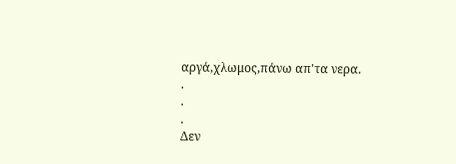αργά,χλωμος,πάνω απ'τα νερα.
.
.
.
Δεν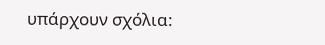υπάρχουν σχόλια: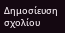Δημοσίευση σχολίου